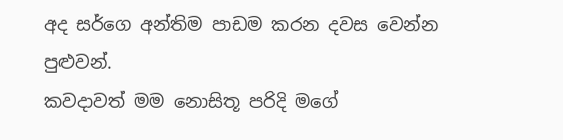අද සර්ගෙ අන්තිම පාඩම කරන දවස වෙන්න පුළුවන්.
කවදාවත් මම නොසිතූ පරිදි මගේ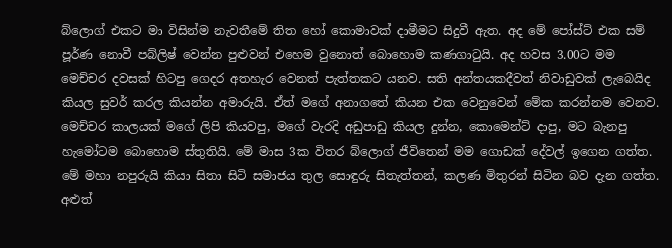බ්ලොග් එකට මා විසින්ම නැවතීමේ තිත හෝ කොමාවක් දාමීමට සිදුවී ඇත. අද මේ පෝස්ට් එක සම් පූර්ණ නොවී පබ්ලිෂ් වෙන්න පුළුවන් එහෙම වුනොත් බොහොම කණගාටුයි. අද හවස 3.00ට මම මෙච්චර දවසක් හිටපු ගෙදර අතහැර වෙනත් පැත්තකට යනව. සති අන්තයකදීවත් නිවාඩුවක් ලැබෙයිද කියල සුවර් කරල කියන්න අමාරුයි. ඒත් මගේ අනාගතේ කියන එක වෙනුවෙන් මේක කරන්නම වෙනව. මෙච්චර කාලයක් මගේ ලිපි කියවපු, මගේ වැරදි අඩුපාඩු කියල දුන්න, කොමෙන්ට් දාපු, මට බැනපු හැමෝටම බොහොම ස්තුතියි. මේ මාස 3ක විතර බ්ලොග් ජීවිතෙන් මම ගොඩක් දේවල් ඉගෙන ගත්ත. මේ මහා නපුරුයි කියා සිතා සිටි සමාජය තුල සොඳුරු සිතැත්තන්, කලණ මිතුරන් සිටින බව දැන ගත්ත. අළුත්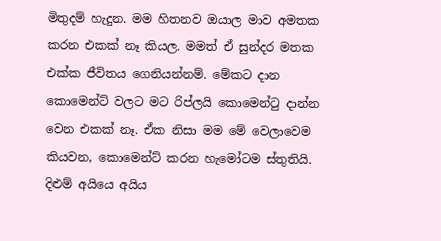මිතුදම් හැදුන. මම හිතනව ඔයාල මාව අමතක කරන එකක් නෑ කියල. මමත් ඒ සුන්දර මතක එක්ක ජීවිතය ගෙනියන්නම්. මේකට දාන කොමෙන්ට් වලට මට රිප්ලයි කොමෙන්ටු දාන්න වෙන එකක් නෑ. ඒක නිසා මම මේ වෙලාවෙම කියවන, කොමෙන්ට් කරන හැමෝටම ස්තුතියි. දිළුම් අයියෙ අයිය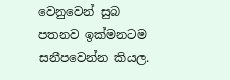වෙනුවෙන් සුබ පතනව ඉක්මනටම සනීපවෙන්න කියල.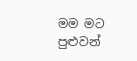මම මට පුළුවන්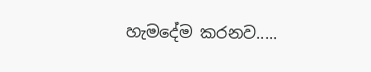හැමදේම කරනව.....